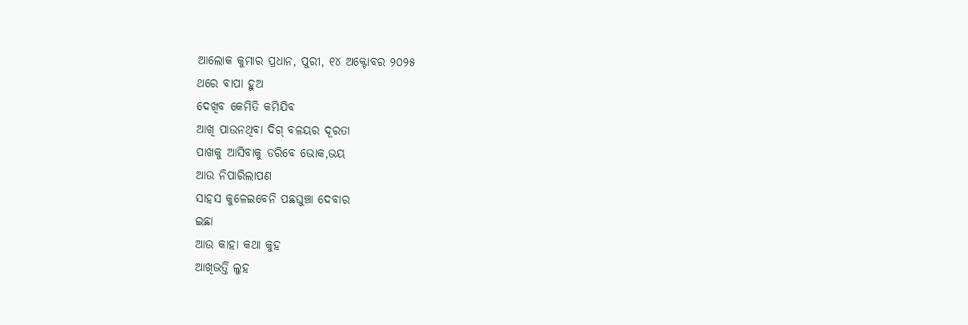ଆଲୋକ କୁମାର ପ୍ରଧାନ, ପୁରୀ, ୧୪ ଅକ୍ଟୋବର ୨୦୨୫
ଥରେ ବାପା ହୁଅ
ଦେଖିବ କେମିତି କମିଯିବ
ଆଖି ପାଉନଥିବା ଦିଗ୍ ବଳୟର ଦୂରତା
ପାଖକୁ ଆସିବାକୁ ଡରିବେ ଭୋକ,ଭୟ
ଆଉ ନିପାରିଲାପଣ
ସାହସ କୁଳେଇବେନି ପଛଘୁଞ୍ଚା ଦେବାର
ଇଛା
ଆଉ କାହା କଥା କୁହ
ଆଖିଭର୍ତ୍ତି ଲୁହ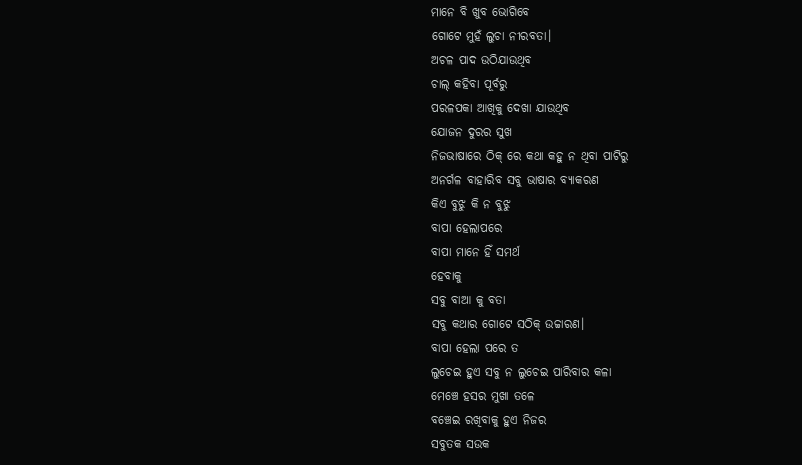ମାନେ ବି ଖୁବ ଭୋଗିବେ
ଗୋଟେ ମୁହଁ ଲୁଚା ନୀରବତା।
ଅଚଳ ପାଦ ଉଠିଯାଉଥିବ
ଚାଲ୍ କହିବା ପୂର୍ବରୁ
ପରଳପକା ଆଖିକୁ ଦେଖା ଯାଉଥିବ
ଯୋଜନ ଦୁରର ସୁଖ
ନିଜଭାଷାରେ ଠିକ୍ ରେ କଥା କହୁ ନ ଥିବା ପାଟିରୁ
ଅନର୍ଗଳ ବାହାରିବ ସବୁ ଭାଷାର ବ୍ୟାକରଣ
କିଏ ବୁଝୁ କି ନ ବୁଝୁ
ବାପା ହେଲାପରେ
ବାପା ମାନେ ହିଁ ସମର୍ଥ
ହେବାକୁ
ସବୁ ବାଆ କୁ ବତା
ସବୁ କଥାର ଗୋଟେ ସଠିକ୍ ଉଚ୍ଚାରଣ।
ବାପା ହେଲା ପରେ ତ
ଲୁଚେଇ ହୁଏ ସବୁ ନ ଲୁଚେଇ ପାରିବାର କଳା
ମେଞ୍ଚେ ହସର ମୁଖା ତଳେ
ବଞ୍ଚେଇ ରଖିବାକୁ ହୁଏ ନିଜର
ସବୁତକ ସଉକ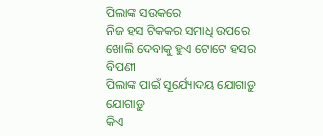ପିଲାଙ୍କ ସଉକରେ
ନିଜ ହସ ଟିକକର ସମାଧି ଉପରେ
ଖୋଲି ଦେବାକୁ ହୁଏ ଟୋଟେ ହସର ବିପଣୀ
ପିଲାଙ୍କ ପାଇଁ ସୂର୍ଯ୍ୟୋଦୟ ଯୋଗାଡ଼ୁ ଯୋଗାଡ଼ୁ
କିଏ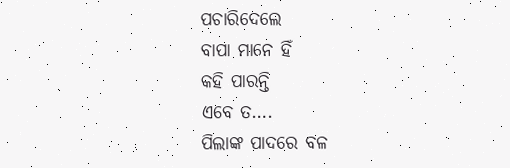ପଚାରିଦେଲେ
ବାପା ମାନେ ହିଁ
କହି ପାରନ୍ତି
ଏବେ ତ….
ପିଲାଙ୍କ ପାଦରେ ବଳ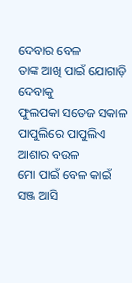ଦେବାର ବେଳ
ତାଙ୍କ ଆଖି ପାଇଁ ଯୋଗାଡ଼ି ଦେବାକୁ
ଫୁଲପକା ସତେଜ ସକାଳ
ପାପୁଲିରେ ପାପୁଲିଏ ଆଶାର ବଉଳ
ମୋ ପାଇଁ ବେଳ କାଇଁ
ସଞ୍ଜ ଆସି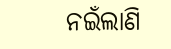ନଇଁଲାଣି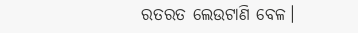ରତରତ ଲେଉଟାଣି ବେଳ।